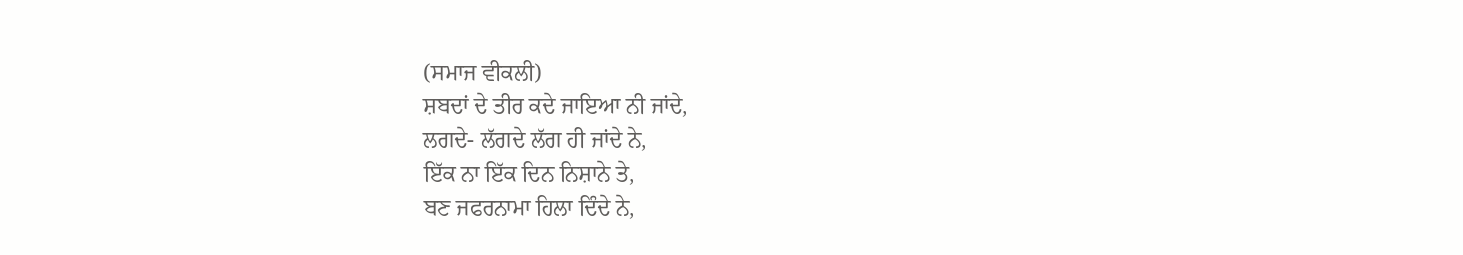(ਸਮਾਜ ਵੀਕਲੀ)
ਸ਼ਬਦਾਂ ਦੇ ਤੀਰ ਕਦੇ ਜਾਇਆ ਨੀ ਜਾਂਦੇ,
ਲਗਦੇ- ਲੱਗਦੇ ਲੱਗ ਹੀ ਜਾਂਦੇ ਨੇ,
ਇੱਕ ਨਾ ਇੱਕ ਦਿਨ ਨਿਸ਼ਾਨੇ ਤੇ,
ਬਣ ਜਫਰਨਾਮਾ ਹਿਲਾ ਦਿੰਦੇ ਨੇ,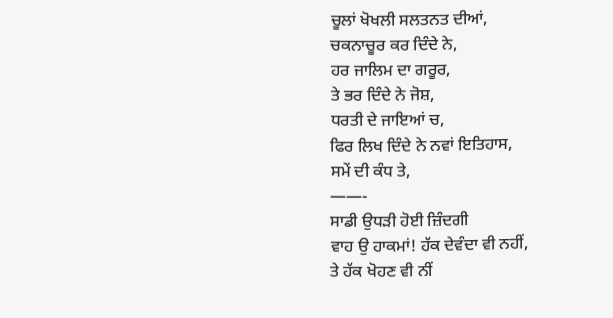ਚੂਲਾਂ ਖੋਖਲੀ ਸਲਤਨਤ ਦੀਆਂ,
ਚਕਨਾਚੂਰ ਕਰ ਦਿੰਦੇ ਨੇ,
ਹਰ ਜਾਲਿਮ ਦਾ ਗਰੂਰ,
ਤੇ ਭਰ ਦਿੰਦੇ ਨੇ ਜੋਸ਼,
ਧਰਤੀ ਦੇ ਜਾਇਆਂ ਚ,
ਫਿਰ ਲਿਖ ਦਿੰਦੇ ਨੇ ਨਵਾਂ ਇਤਿਹਾਸ,
ਸਮੇਂ ਦੀ ਕੰਧ ਤੇ,
——-
ਸਾਡੀ ਉਧੜੀ ਹੋਈ ਜ਼ਿੰਦਗੀ
ਵਾਹ ਉ ਹਾਕਮਾਂ! ਹੱਕ ਦੇਵੰਦਾ ਵੀ ਨਹੀਂ,
ਤੇ ਹੱਕ ਖੋਹਣ ਵੀ ਨੀਂ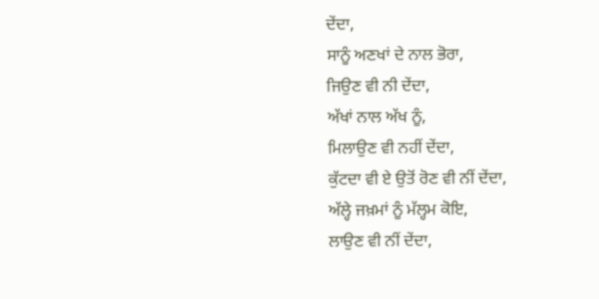ਦੇਂਦਾ,
ਸਾਨੂੰ ਅਣਖਾਂ ਦੇ ਨਾਲ ਭੋਰਾ,
ਜਿਉਣ ਵੀ ਨੀ ਦੇਂਦਾ,
ਅੱਖਾਂ ਨਾਲ ਅੱਖ ਨੂੰ,
ਮਿਲਾਉਣ ਵੀ ਨਹੀਂ ਦੇਂਦਾ,
ਕੁੱਟਦਾ ਵੀ ਏ ਉਤੋਂ ਰੋਣ ਵੀ ਨੀਂ ਦੇਂਦਾ,
ਅੱਲ੍ਹੇ ਜਖ਼ਮਾਂ ਨੂੰ ਮੱਲ੍ਹਮ ਕੋਇ,
ਲਾਉਣ ਵੀ ਨੀਂ ਦੇਂਦਾ,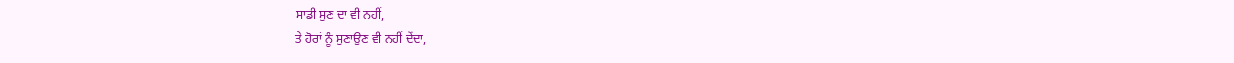ਸਾਡੀ ਸੁਣ ਦਾ ਵੀ ਨਹੀਂ,
ਤੇ ਹੋਰਾਂ ਨੂੰ ਸੁਣਾਉਣ ਵੀ ਨਹੀਂ ਦੇਂਦਾ,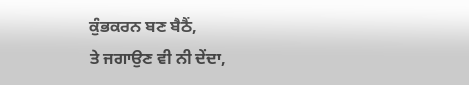ਕੁੰਭਕਰਨ ਬਣ ਬੈਠੈਂ,
ਤੇ ਜਗਾਉਣ ਵੀ ਨੀ ਦੇਂਦਾ,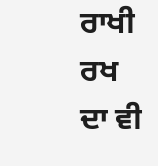ਰਾਖੀ ਰਖ ਦਾ ਵੀ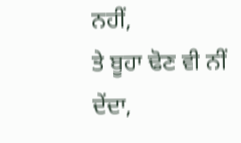ਨਹੀਂ,
ਤੇ ਬੂਹਾ ਢੋਣ ਵੀ ਨੀਂ ਦੇਂਦਾ,